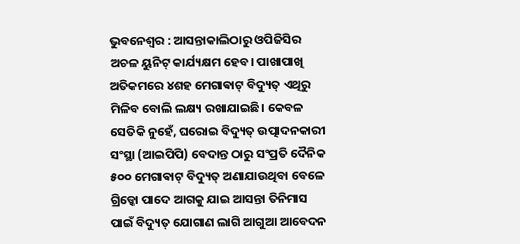ଭୁବନେଶ୍ବର : ଆସନ୍ତାକାଲିଠାରୁ ଓପିଜିସିର ଅଚଳ ୟୁନିଟ୍ କାର୍ଯ୍ୟକ୍ଷମ ହେବ। ପାଖାପାଖି ଅତିକମରେ ୪ଶହ ମେଗାଵାଟ୍ ବିଦ୍ୟୁତ୍ ଏଥିରୁ ମିଳିବ ବୋଲି ଲକ୍ଷ୍ୟ ରଖାଯାଇଛି। କେବଳ ସେତିକି ନୁହେଁ, ଘରୋଇ ବିଦ୍ୟୁତ୍ ଉତ୍ପାଦନକାରୀ ସଂସ୍ଥା (ଆଇପିପି) ବେଦାନ୍ତ ଠାରୁ ସଂପ୍ରତି ଦୈନିକ ୫୦୦ ମେଗାଵାଟ୍ ବିଦ୍ୟୁତ୍ ଅଣାଯାଉଥିବା ବେଳେ ଗ୍ରିଡ୍କୋ ପାଦେ ଆଗକୁ ଯାଇ ଆସନ୍ତା ତିନିମାସ ପାଇଁ ବିଦ୍ୟୁତ୍ ଯୋଗାଣ ଲାଗି ଆଗୁଆ ଆବେଦନ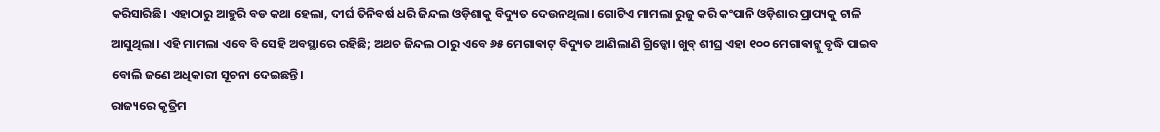କରିସାରିଛି। ଏହାଠାରୁ ଆହୁରି ବଡ କଥା ହେଲା, ଦୀର୍ଘ ତିନିବର୍ଷ ଧରି ଜିନ୍ଦଲ ଓଡ଼ିଶାକୁ ବିଦ୍ୟୁତ ଦେଉନଥିଲା। ଗୋଟିଏ ମାମଲା ରୁଜୁ କରି କଂପାନି ଓଡ଼ିଶାର ପ୍ରାପ୍ୟକୁ ଟାଳି ଆସୁଥିଲା। ଏହି ମାମଲା ଏବେ ବି ସେହି ଅବସ୍ଥାରେ ରହିଛି; ଅଥଚ ଜିନ୍ଦଲ ଠାରୁ ଏବେ ୬୫ ମେଗାଵାଟ୍ ବିଦ୍ୟୁତ ଆଣିଲାଣି ଗ୍ରିଡ୍କୋ। ଖୁବ୍ ଶୀଘ୍ର ଏହା ୧୦୦ ମେଗାଵାଟ୍କୁ ବୃଦ୍ଧି ପାଇବ ବୋଲି ଜଣେ ଅଧିକାରୀ ସୂଚନା ଦେଇଛନ୍ତି।
ରାଜ୍ୟରେ କୃତ୍ରିମ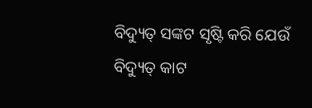ବିଦ୍ୟୁତ୍ ସଙ୍କଟ ସୃଷ୍ଟି କରି ଯେଉଁ ବିଦ୍ୟୁତ୍ କାଟ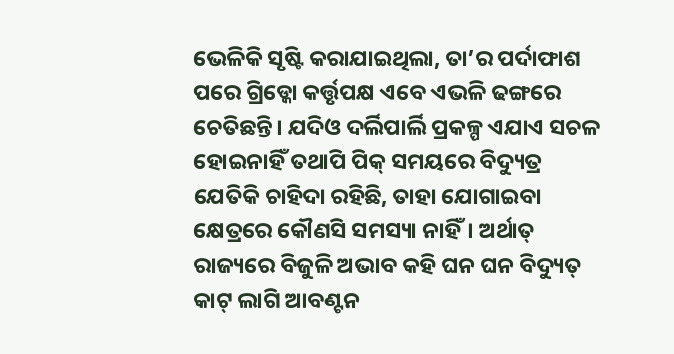ଭେଳିକି ସୃଷ୍ଟି କରାଯାଇଥିଲା, ତା’ର ପର୍ଦାଫାଶ ପରେ ଗ୍ରିଡ୍କୋ କର୍ତ୍ତୃପକ୍ଷ ଏବେ ଏଭଳି ଢଙ୍ଗରେ ଚେତିଛନ୍ତି। ଯଦିଓ ଦର୍ଲିପାର୍ଲି ପ୍ରକଳ୍ପ ଏଯାଏ ସଚଳ ହୋଇନାହିଁ ତଥାପି ପିକ୍ ସମୟରେ ବିଦ୍ୟୁତ୍ର ଯେତିକି ଚାହିଦା ରହିଛି, ତାହା ଯୋଗାଇବା କ୍ଷେତ୍ରରେ କୌଣସି ସମସ୍ୟା ନାହିଁ। ଅର୍ଥାତ୍ ରାଜ୍ୟରେ ବିଜୁଳି ଅଭାବ କହି ଘନ ଘନ ବିଦ୍ୟୁତ୍ କାଟ୍ ଲାଗି ଆବଣ୍ଟନ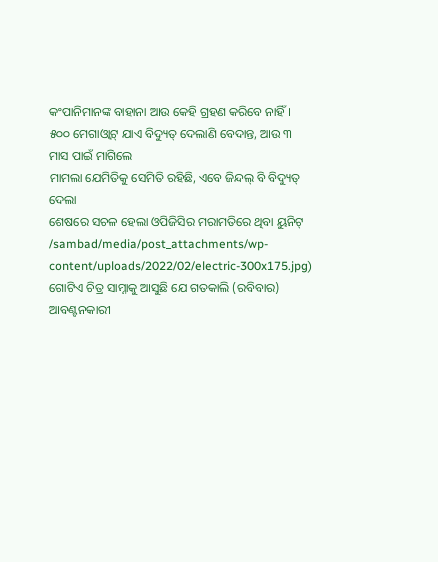କଂପାନିମାନଙ୍କ ବାହାନା ଆଉ କେହି ଗ୍ରହଣ କରିବେ ନାହିଁ।
୫୦୦ ମେଗାଓ୍ୱାଟ୍ ଯାଏ ବିଦ୍ୟୁତ୍ ଦେଲାଣି ବେଦାନ୍ତ, ଆଉ ୩ ମାସ ପାଇଁ ମାଗିଲେ
ମାମଲା ଯେମିତିକୁ ସେମିତି ରହିଛି, ଏବେ ଜିନ୍ଦଲ୍ ବି ବିଦ୍ୟୁତ୍ ଦେଲା
ଶେଷରେ ସଚଳ ହେଲା ଓପିଜିସିର ମରାମତିରେ ଥିବା ୟୁନିଟ୍
/sambad/media/post_attachments/wp-content/uploads/2022/02/electric-300x175.jpg)
ଗୋଟିଏ ଚିତ୍ର ସାମ୍ନାକୁ ଆସୁଛି ଯେ ଗତକାଲି (ରବିବାର) ଆବଣ୍ଟନକାରୀ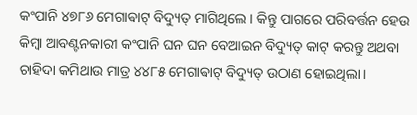କଂପାନି ୪୭୮୬ ମେଗାଵାଟ୍ ବିଦ୍ୟୁତ୍ ମାଗିଥିଲେ। କିନ୍ତୁ ପାଗରେ ପରିବର୍ତ୍ତନ ହେଉ କିମ୍ବା ଆବଣ୍ଟନକାରୀ କଂପାନି ଘନ ଘନ ବେଆଇନ ବିଦ୍ୟୁତ୍ କାଟ୍ କରନ୍ତୁ ଅଥବା ଚାହିଦା କମିଥାଉ ମାତ୍ର ୪୪୮୫ ମେଗାଵାଟ୍ ବିଦ୍ୟୁତ୍ ଉଠାଣ ହୋଇଥିଲା।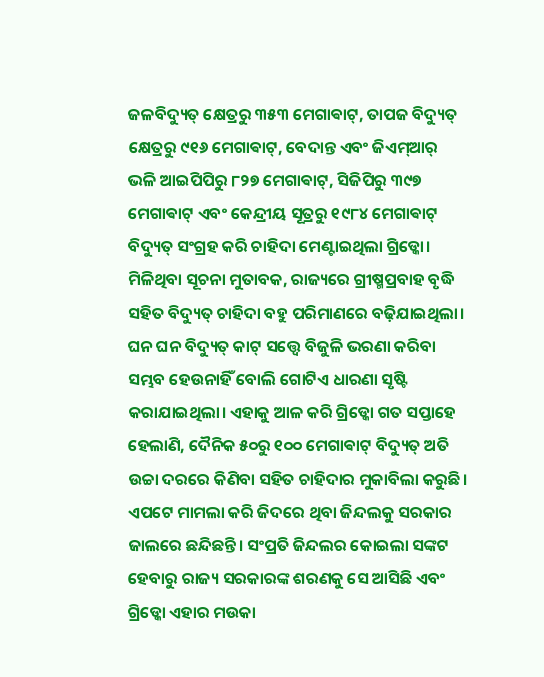ଜଳବିଦ୍ୟୁତ୍ କ୍ଷେତ୍ରରୁ ୩୫୩ ମେଗାଵାଟ୍, ତାପଜ ବିଦ୍ୟୁତ୍ କ୍ଷେତ୍ରରୁ ୯୧୬ ମେଗାଵାଟ୍, ବେଦାନ୍ତ ଏବଂ ଜିଏମ୍ଆର୍ ଭଳି ଆଇପିପିରୁ ୮୨୭ ମେଗାଵାଟ୍, ସିଜିପିରୁ ୩୯୭ ମେଗାଵାଟ୍ ଏବଂ କେନ୍ଦ୍ରୀୟ ସୂତ୍ରରୁ ୧୯୮୪ ମେଗାଵାଟ୍ ବିଦ୍ୟୁତ୍ ସଂଗ୍ରହ କରି ଚାହିଦା ମେଣ୍ଟାଇଥିଲା ଗ୍ରିଡ୍କୋ।
ମିଳିଥିବା ସୂଚନା ମୁତାବକ, ରାଜ୍ୟରେ ଗ୍ରୀଷ୍ମପ୍ରବାହ ବୃଦ୍ଧି ସହିତ ବିଦ୍ୟୁତ୍ ଚାହିଦା ବହୁ ପରିମାଣରେ ବଢ଼ିଯାଇଥିଲା। ଘନ ଘନ ବିଦ୍ୟୁତ୍ କାଟ୍ ସତ୍ତ୍ବେ ବିଜୁଳି ଭରଣା କରିବା ସମ୍ଭବ ହେଉନାହିଁ ବୋଲି ଗୋଟିଏ ଧାରଣା ସୃଷ୍ଟି କରାଯାଇଥିଲା। ଏହାକୁ ଆଳ କରି ଗ୍ରିଡ୍କୋ ଗତ ସପ୍ତାହେ ହେଲାଣି, ଦୈନିକ ୫୦ରୁ ୧୦୦ ମେଗାଵାଟ୍ ବିଦ୍ୟୁତ୍ ଅତି ଉଚ୍ଚା ଦରରେ କିଣିବା ସହିତ ଚାହିଦାର ମୁକାବିଲା କରୁଛି। ଏପଟେ ମାମଲା କରି ଜିଦରେ ଥିବା ଜିନ୍ଦଲକୁ ସରକାର ଜାଲରେ ଛନ୍ଦିଛନ୍ତି। ସଂପ୍ରତି ଜିନ୍ଦଲର କୋଇଲା ସଙ୍କଟ ହେବାରୁ ରାଜ୍ୟ ସରକାରଙ୍କ ଶରଣକୁ ସେ ଆସିଛି ଏବଂ ଗ୍ରିଡ୍କୋ ଏହାର ମଉକା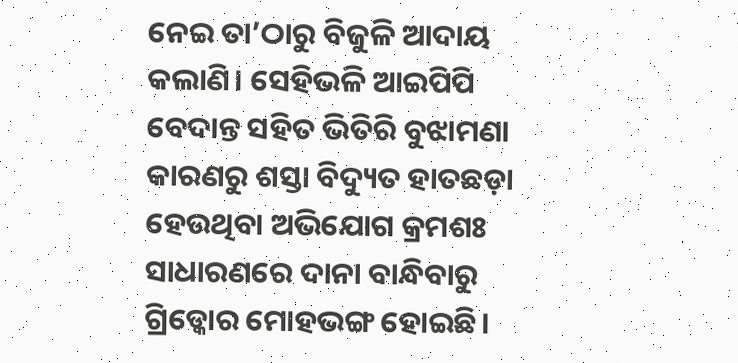ନେଇ ତା’ଠାରୁ ବିଜୁଳି ଆଦାୟ କଲାଣି। ସେହିଭଳି ଆଇପିପି ବେଦାନ୍ତ ସହିତ ଭିତିରି ବୁଝାମଣା କାରଣରୁ ଶସ୍ତା ବିଦ୍ୟୁତ ହାତଛଡ଼ା ହେଉଥିବା ଅଭିଯୋଗ କ୍ରମଶଃ ସାଧାରଣରେ ଦାନା ବାନ୍ଧିବାରୁ ଗ୍ରିଡ୍କୋର ମୋହଭଙ୍ଗ ହୋଇଛି।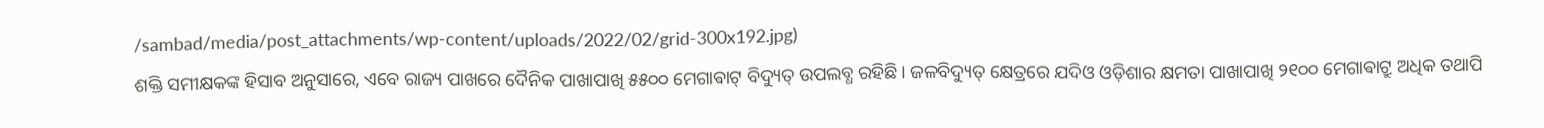/sambad/media/post_attachments/wp-content/uploads/2022/02/grid-300x192.jpg)
ଶକ୍ତି ସମୀକ୍ଷକଙ୍କ ହିସାବ ଅନୁସାରେ, ଏବେ ରାଜ୍ୟ ପାଖରେ ଦୈନିକ ପାଖାପାଖି ୫୫୦୦ ମେଗାଵାଟ୍ ବିଦ୍ୟୁତ୍ ଉପଲବ୍ଧ ରହିଛି। ଜଳବିଦ୍ୟୁତ୍ କ୍ଷେତ୍ରରେ ଯଦିଓ ଓଡ଼ିଶାର କ୍ଷମତା ପାଖାପାଖି ୨୧୦୦ ମେଗାଵାଟ୍ରୁ ଅଧିକ ତଥାପି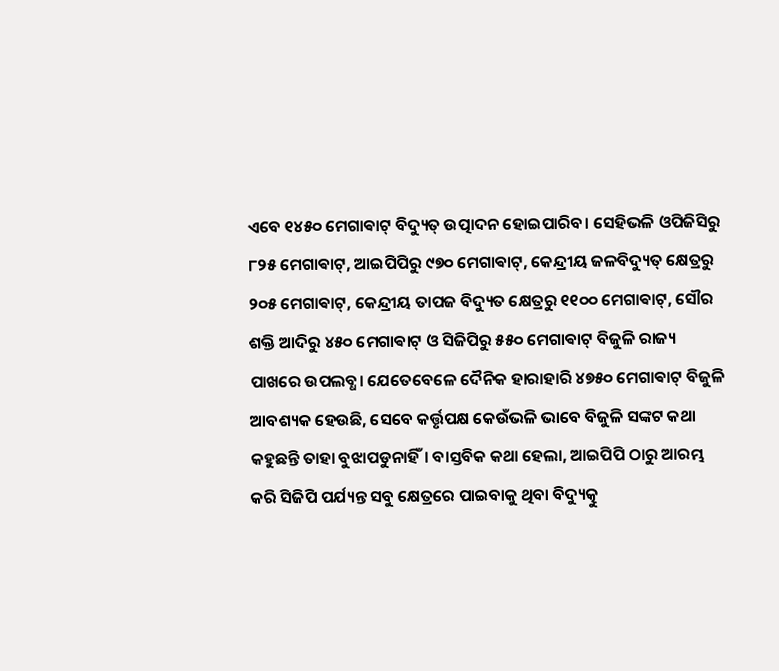ଏବେ ୧୪୫୦ ମେଗାଵାଟ୍ ବିଦ୍ୟୁତ୍ ଉତ୍ପାଦନ ହୋଇପାରିବ। ସେହିଭଳି ଓପିଜିସିରୁ ୮୨୫ ମେଗାଵାଟ୍, ଆଇପିପିରୁ ୯୭୦ ମେଗାଵାଟ୍, କେନ୍ଦ୍ରୀୟ ଜଳବିଦ୍ୟୁତ୍ କ୍ଷେତ୍ରରୁ ୨୦୫ ମେଗାଵାଟ୍, କେନ୍ଦ୍ରୀୟ ତାପଜ ବିଦ୍ୟୁତ କ୍ଷେତ୍ରରୁ ୧୧୦୦ ମେଗାଵାଟ୍, ସୌର ଶକ୍ତି ଆଦିରୁ ୪୫୦ ମେଗାଵାଟ୍ ଓ ସିଜିପିରୁ ୫୫୦ ମେଗାଵାଟ୍ ବିଜୁଳି ରାଜ୍ୟ ପାଖରେ ଉପଲବ୍ଧ। ଯେତେବେଳେ ଦୈନିକ ହାରାହାରି ୪୭୫୦ ମେଗାଵାଟ୍ ବିଜୁଳି ଆବଶ୍ୟକ ହେଉଛି, ସେବେ କର୍ତ୍ତୃପକ୍ଷ କେଉଁଭଳି ଭାବେ ବିଜୁଳି ସଙ୍କଟ କଥା କହୁଛନ୍ତି ତାହା ବୁଝାପଡୁନାହିଁ। ବାସ୍ତବିକ କଥା ହେଲା, ଆଇପିପି ଠାରୁ ଆରମ୍ଭ କରି ସିଜିପି ପର୍ଯ୍ୟନ୍ତ ସବୁ କ୍ଷେତ୍ରରେ ପାଇବାକୁ ଥିବା ବିଦ୍ୟୁତ୍କୁ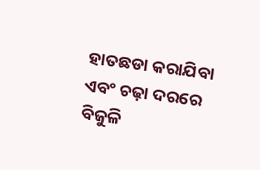ହାତଛଡା କରାଯିବା ଏବଂ ଚଢ଼ା ଦରରେ ବିଜୁଳି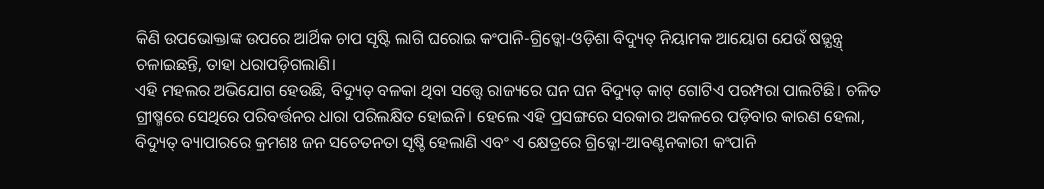କିଣି ଉପଭୋକ୍ତାଙ୍କ ଉପରେ ଆର୍ଥିକ ଚାପ ସୃଷ୍ଟି ଲାଗି ଘରୋଇ କଂପାନି-ଗ୍ରିଡ୍କୋ-ଓଡ଼ିଶା ବିଦ୍ୟୁତ୍ ନିୟାମକ ଆୟୋଗ ଯେଉଁ ଷଡ଼୍ଯନ୍ତ୍ର୍ ଚଳାଇଛନ୍ତି, ତାହା ଧରାପଡ଼ିଗଲାଣି।
ଏହି ମହଲର ଅଭିଯୋଗ ହେଉଛି, ବିଦ୍ୟୁତ୍ ବଳକା ଥିବା ସତ୍ତ୍ବେ ରାଜ୍ୟରେ ଘନ ଘନ ବିଦ୍ୟୁତ୍ କାଟ୍ ଗୋଟିଏ ପରମ୍ପରା ପାଲଟିଛି। ଚଳିତ ଗ୍ରୀଷ୍ମରେ ସେଥିରେ ପରିବର୍ତ୍ତନର ଧାରା ପରିଲକ୍ଷିତ ହୋଇନି। ହେଲେ ଏହି ପ୍ରସଙ୍ଗରେ ସରକାର ଅକଳରେ ପଡ଼ିବାର କାରଣ ହେଲା, ବିଦ୍ୟୁତ୍ ବ୍ୟାପାରରେ କ୍ରମଶଃ ଜନ ସଚେତନତା ସୃଷ୍ଚି ହେଲାଣି ଏବଂ ଏ କ୍ଷେତ୍ରରେ ଗ୍ରିଡ୍କୋ-ଆବଣ୍ଟନକାରୀ କଂପାନି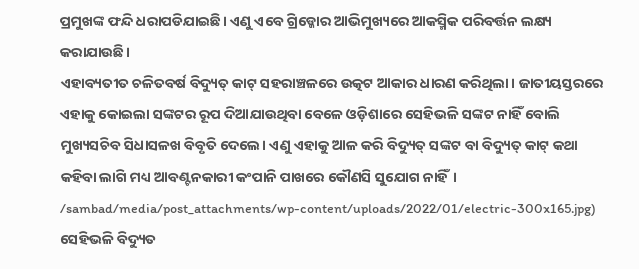ପ୍ରମୁଖଙ୍କ ଫନ୍ଦି ଧରାପଡିଯାଇଛି। ଏଣୁ ଏବେ ଗ୍ରିଡ୍କୋର ଆଭିମୁଖ୍ୟରେ ଆକସ୍ମିକ ପରିବର୍ତ୍ତନ ଲକ୍ଷ୍ୟ କରାଯାଉଛି।
ଏହାବ୍ୟତୀତ ଚଳିତବର୍ଷ ବିଦ୍ୟୁତ୍ କାଟ୍ ସହରାଞ୍ଚଳରେ ଉତ୍କଟ ଆକାର ଧାରଣ କରିଥିଲା। ଜାତୀୟସ୍ତରରେ ଏହାକୁ କୋଇଲା ସଙ୍କଟର ରୂପ ଦିଆଯାଉଥିବା ବେଳେ ଓଡ଼ିଶାରେ ସେହିଭଳି ସଙ୍କଟ ନାହିଁ ବୋଲି ମୁଖ୍ୟସଚିବ ସିଧାସଳଖ ବିବୃତି ଦେଲେ। ଏଣୁ ଏହାକୁ ଆଳ କରି ବିଦ୍ୟୁତ୍ ସଙ୍କଟ ବା ବିଦ୍ୟୁତ୍ କାଟ୍ କଥା କହିବା ଲାଗି ମଧ୍ୟ ଆବଣ୍ଟନକାରୀ କଂପାନି ପାଖରେ କୌଣସି ସୁଯୋଗ ନାହିଁ।
/sambad/media/post_attachments/wp-content/uploads/2022/01/electric-300x165.jpg)
ସେହିଭଳି ବିଦ୍ୟୁତ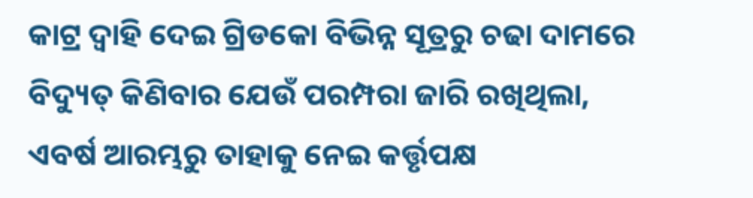କାଟ୍ର ଦ୍ବାହି ଦେଇ ଗ୍ରିଡକୋ ବିଭିନ୍ନ ସୂତ୍ରରୁ ଚଢା ଦାମରେ ବିଦ୍ୟୁତ୍ କିଣିବାର ଯେଉଁ ପରମ୍ପରା ଜାରି ରଖିଥିଲା, ଏବର୍ଷ ଆରମ୍ଭରୁ ତାହାକୁ ନେଇ କର୍ତ୍ତୃପକ୍ଷ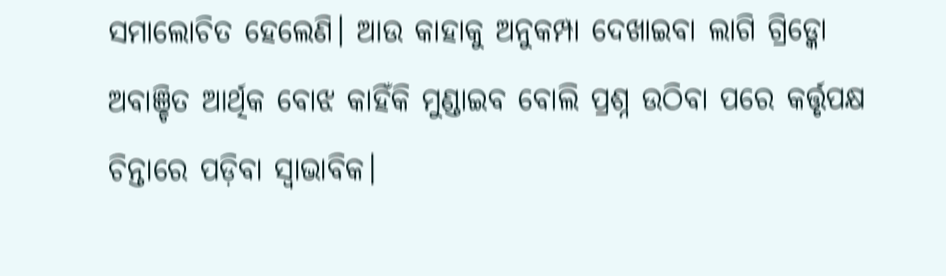ସମାଲୋଚିତ ହେଲେଣି। ଆଉ କାହାକୁ ଅନୁକମ୍ପା ଦେଖାଇବା ଲାଗି ଗ୍ରିଡ୍କୋ ଅବାଞ୍ଚିତ ଆର୍ଥିକ ବୋଝ କାହିଁକି ମୁଣ୍ଡାଇବ ବୋଲି ପ୍ରଶ୍ନ ଉଠିବା ପରେ କର୍ତ୍ତୃପକ୍ଷ ଚିନ୍ତାରେ ପଡ଼ିବା ସ୍ବାଭାବିକ।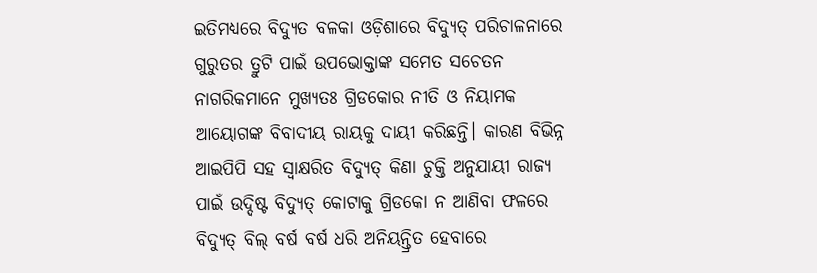ଇତିମଧ୍ୟରେ ବିଦ୍ୟୁତ ବଳକା ଓଡ଼ିଶାରେ ବିଦ୍ୟୁତ୍ ପରିଚାଳନାରେ ଗୁରୁତର ତ୍ରୁଟି ପାଇଁ ଉପଭୋକ୍ତାଙ୍କ ସମେତ ସଚେତନ ନାଗରିକମାନେ ମୁଖ୍ୟତଃ ଗ୍ରିଡକୋର ନୀତି ଓ ନିୟାମକ ଆୟୋଗଙ୍କ ବିବାଦୀୟ ରାୟକୁ ଦାୟୀ କରିଛନ୍ତି। କାରଣ ବିଭିନ୍ନ ଆଇପିପି ସହ ସ୍ବାକ୍ଷରିତ ବିଦ୍ୟୁତ୍ କିଣା ଚୁକ୍ତି ଅନୁଯାୟୀ ରାଜ୍ୟ ପାଇଁ ଉଦ୍ଦିଷ୍ଟ ବିଦ୍ୟୁତ୍ କୋଟାକୁ ଗ୍ରିଡକୋ ନ ଆଣିବା ଫଳରେ ବିଦ୍ୟୁତ୍ ବିଲ୍ ବର୍ଷ ବର୍ଷ ଧରି ଅନିୟନ୍ତ୍ରିତ ହେବାରେ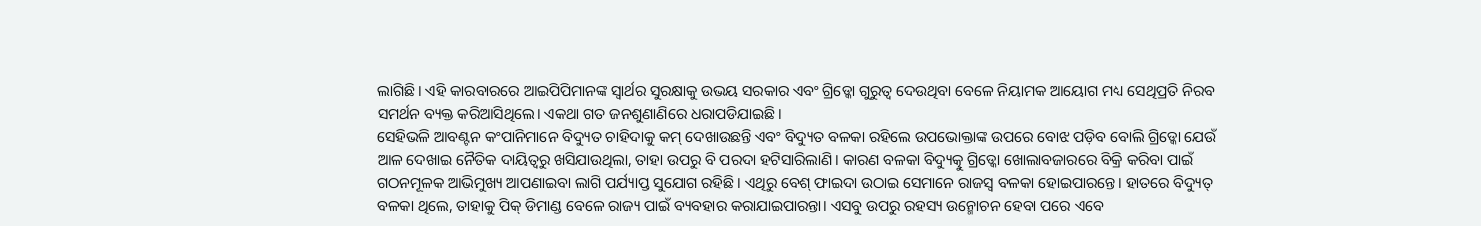ଲାଗିଛି। ଏହି କାରବାରରେ ଆଇପିପିମାନଙ୍କ ସ୍ବାର୍ଥର ସୁରକ୍ଷାକୁ ଉଭୟ ସରକାର ଏବଂ ଗ୍ରିଡ୍କୋ ଗୁରୁତ୍ବ ଦେଉଥିବା ବେଳେ ନିୟାମକ ଆୟୋଗ ମଧ୍ୟ ସେଥିପ୍ରତି ନିରବ ସମର୍ଥନ ବ୍ୟକ୍ତ କରିଆସିଥିଲେ। ଏକଥା ଗତ ଜନଶୁଣାଣିରେ ଧରାପଡିଯାଇଛି।
ସେହିଭଳି ଆବଣ୍ଟନ କଂପାନିମାନେ ବିଦ୍ୟୁତ ଚାହିଦାକୁ କମ୍ ଦେଖାଉଛନ୍ତି ଏବଂ ବିଦ୍ୟୁତ ବଳକା ରହିଲେ ଉପଭୋକ୍ତାଙ୍କ ଉପରେ ବୋଝ ପଡ଼ିବ ବୋଲି ଗ୍ରିଡ୍କୋ ଯେଉଁ ଆଳ ଦେଖାଇ ନୈତିକ ଦାୟିତ୍ବରୁ ଖସିଯାଉଥିଲା, ତାହା ଉପରୁ ବି ପରଦା ହଟିସାରିଲାଣି। କାରଣ ବଳକା ବିଦ୍ୟୁତ୍କୁ ଗ୍ରିଡ୍କୋ ଖୋଲାବଜାରରେ ବିକ୍ରି କରିବା ପାଇଁ ଗଠନମୂଳକ ଆଭିମୁଖ୍ୟ ଆପଣାଇବା ଲାଗି ପର୍ଯ୍ୟାପ୍ତ ସୁଯୋଗ ରହିଛି। ଏଥିରୁ ବେଶ୍ ଫାଇଦା ଉଠାଇ ସେମାନେ ରାଜସ୍ବ ବଳକା ହୋଇପାରନ୍ତେ। ହାତରେ ବିଦ୍ୟୁତ୍ ବଳକା ଥିଲେ, ତାହାକୁ ପିକ୍ ଡିମାଣ୍ଡ ବେଳେ ରାଜ୍ୟ ପାଇଁ ବ୍ୟବହାର କରାଯାଇପାରନ୍ତା। ଏସବୁ ଉପରୁ ରହସ୍ୟ ଉନ୍ମୋଚନ ହେବା ପରେ ଏବେ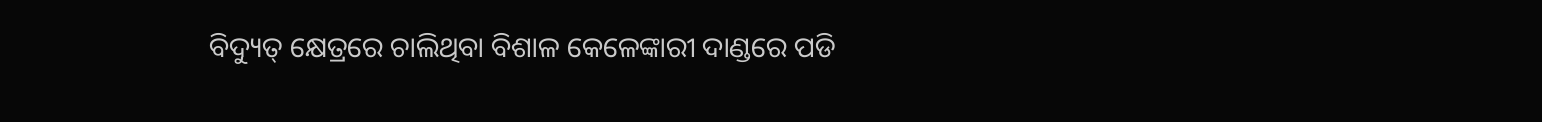ବିଦ୍ୟୁତ୍ କ୍ଷେତ୍ରରେ ଚାଲିଥିବା ବିଶାଳ କେଳେଙ୍କାରୀ ଦାଣ୍ଡରେ ପଡି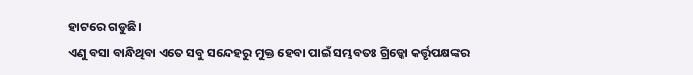ହାଟରେ ଗଡୁଛି।
ଏଣୁ ବସା ବାନ୍ଧିଥିବା ଏତେ ସବୁ ସନ୍ଦେହରୁ ମୁକ୍ତ ହେବା ପାଇଁ ସମ୍ଭବତଃ ଗ୍ରିଡ୍କୋ କର୍ତ୍ତୃପକ୍ଷଙ୍କର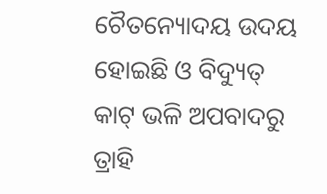ଚୈତନ୍ୟୋଦୟ ଉଦୟ ହୋଇଛି ଓ ବିଦ୍ୟୁତ୍ କାଟ୍ ଭଳି ଅପବାଦରୁ ତ୍ରାହି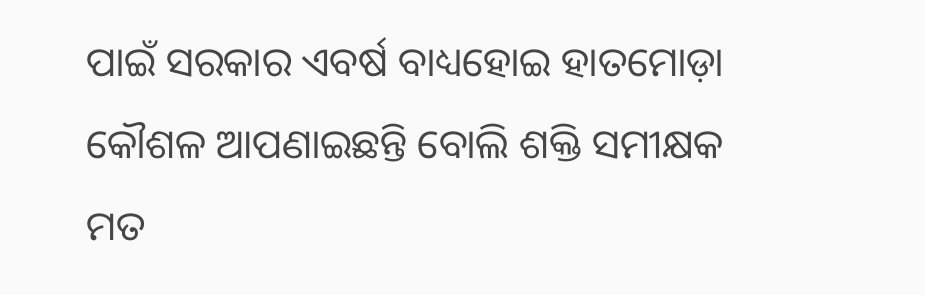ପାଇଁ ସରକାର ଏବର୍ଷ ବାଧ୍ୟହୋଇ ହାତମୋଡ଼ା କୌଶଳ ଆପଣାଇଛନ୍ତି ବୋଲି ଶକ୍ତି ସମୀକ୍ଷକ ମତ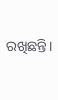ରଖିଛନ୍ତି।